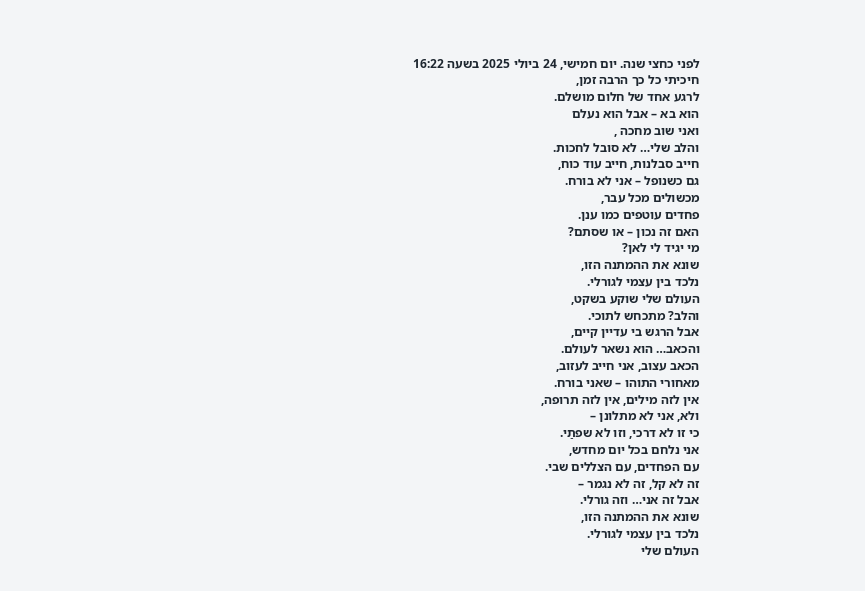לפני כחצי שנה. יום חמישי, 24 ביולי 2025 בשעה 16:22
חיכיתי כל כך הרבה זמן,
לרגע אחד של חלום מושלם.
הוא בא – אבל הוא נעלם
ואני שוב מחכה ,
והלב שלי… לא סובל לחכות.
חייב סבלנות, חייב עוד כוח,
גם כשנופל – אני לא בורח.
מכשולים מכל עבר,
פחדים עוטפים כמו ענן.
האם זה נכון – או שסתם?
מי יגיד לי לאן?
שונא את ההמתנה הזו,
נלכד בין עצמי לגורלי.
העולם שלי שוקע בשקט,
והלב? מתכחש לתוכי.
אבל הרגש בי עדיין קיים,
והכאב… הוא נשאר לעולם.
הכאב עצוב, אני חייב לעזוב,
מאחורי התוהו – שאני בורח.
אין לזה מילים, אין לזה תרופה,
ולא, אני לא מתלונן –
כי זו לא דרכי, וזו לא שפתַי.
אני נלחם בכל יום מחדש,
עם הפחדים, עם הצללים שבי.
זה לא קל, זה לא נגמר –
אבל זה אני… וזה גורלי.
שונא את ההמתנה הזו,
נלכד בין עצמי לגורלי.
העולם שלי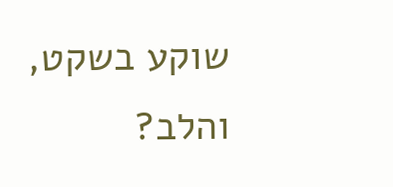שוקע בשקט,
והלב?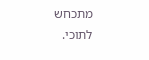מתכחש לתוכי.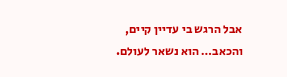אבל הרגש בי עדיין קיים,
והכאב… הוא נשאר לעולם.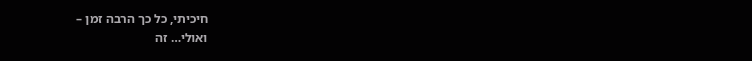חיכיתי, כל כך הרבה זמן –
ואולי… זה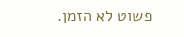פשוט לא הזמן.